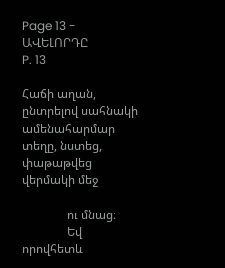Page 13 - ԱՎԵԼՈՐԴԸ
P. 13

Հաճի աղան, ընտրելով սահնակի ամենահարմար տեղը, նստեց, փաթաթվեց վերմակի մեջ

               ու մնաց։
               Եվ  որովհետև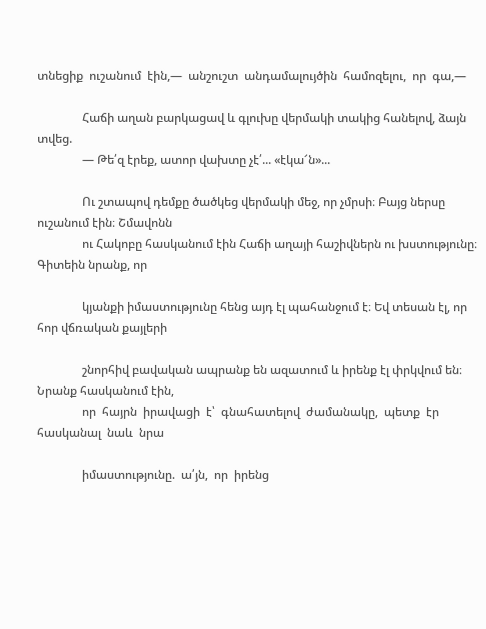տնեցիք  ուշանում  էին,—  անշուշտ  անդամալույծին  համոզելու,  որ  գա,—

               Հաճի աղան բարկացավ և գլուխը վերմակի տակից հանելով, ձայն տվեց.
               — Թե՛զ էրեք, ատոր վախտը չէ՛... «էկա՜ն»...

               Ու շտապով դեմքը ծածկեց վերմակի մեջ, որ չմրսի։ Բայց ներսը ուշանում էին։ Շմավոնն
               ու Հակոբը հասկանում էին Հաճի աղայի հաշիվներն ու խստությունը։ Գիտեին նրանք, որ

               կյանքի իմաստությունը հենց այդ էլ պահանջում է։ Եվ տեսան էլ, որ հոր վճռական քայլերի

               շնորհիվ բավական ապրանք են ազատում և իրենք էլ փրկվում են։ Նրանք հասկանում էին,
               որ  հայրն  իրավացի  է՝  գնահատելով  ժամանակը,  պետք  էր  հասկանալ  նաև  նրա

               իմաստությունը.  ա՛յն,  որ  իրենց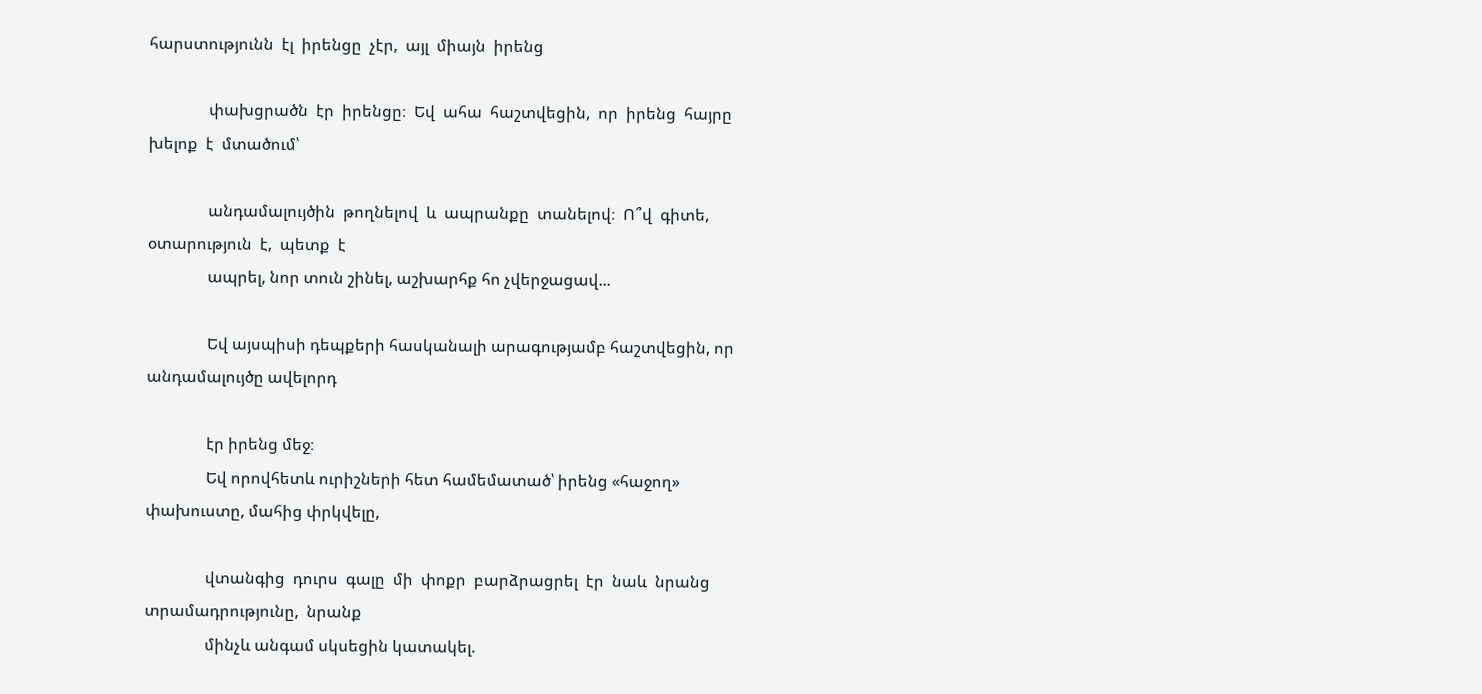հարստությունն  էլ  իրենցը  չէր,  այլ  միայն  իրենց

               փախցրածն  էր  իրենցը։  Եվ  ահա  հաշտվեցին,  որ  իրենց  հայրը  խելոք  է  մտածում՝

               անդամալույծին  թողնելով  և  ապրանքը  տանելով։  Ո՞վ  գիտե,  օտարություն  է,  պետք  է
               ապրել, նոր տուն շինել, աշխարհք հո չվերջացավ...

               Եվ այսպիսի դեպքերի հասկանալի արագությամբ հաշտվեցին, որ անդամալույծը ավելորդ

               էր իրենց մեջ։
               Եվ որովհետև ուրիշների հետ համեմատած՝ իրենց «հաջող» փախուստը, մահից փրկվելը,

               վտանգից  դուրս  գալը  մի  փոքր  բարձրացրել  էր  նաև  նրանց  տրամադրությունը,  նրանք
               մինչև անգամ սկսեցին կատակել.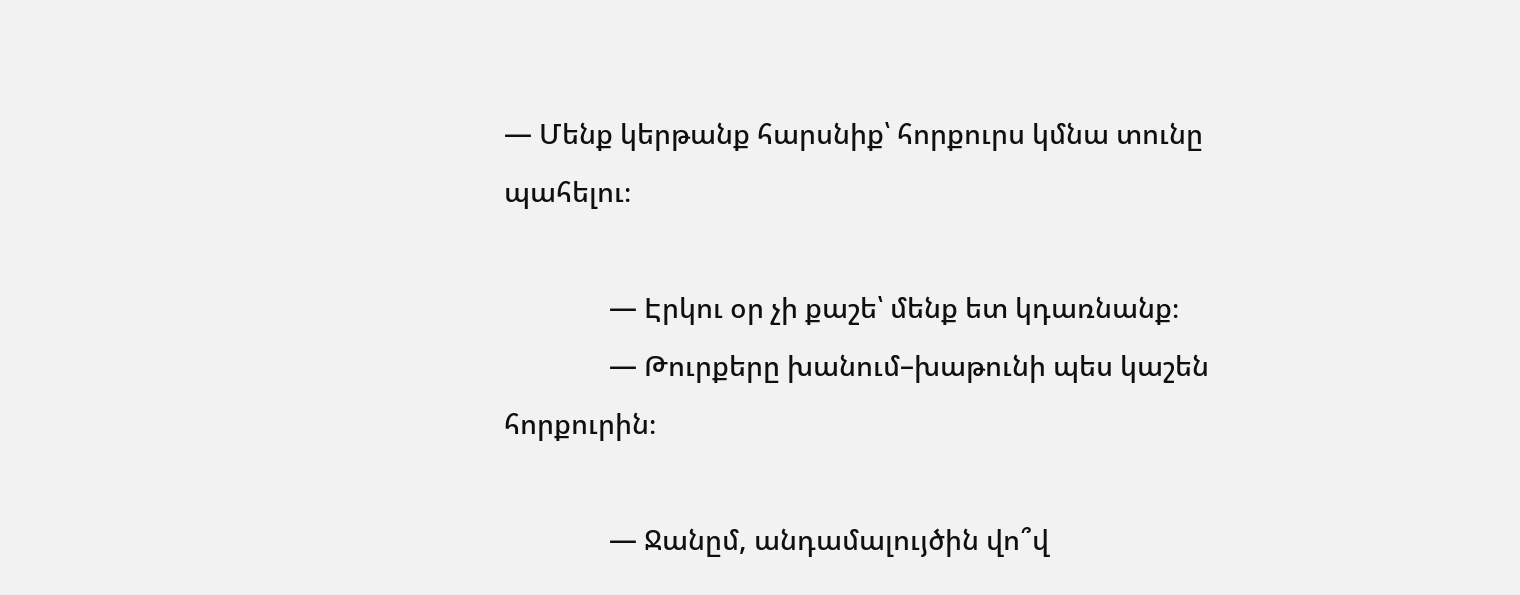— Մենք կերթանք հարսնիք՝ հորքուրս կմնա տունը պահելու։

               — Էրկու օր չի քաշե՝ մենք ետ կդառնանք։
               — Թուրքերը խանում–խաթունի պես կաշեն հորքուրին։

               — Ջանըմ, անդամալույծին վո՞վ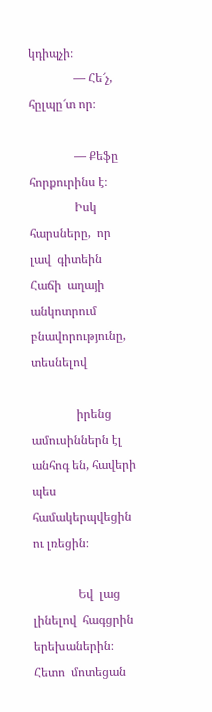կդիպչի։
               — Հե՜չ, հըլպը՜տ որ։

               — Քեֆը հորքուրինս է։
               Իսկ  հարսները,  որ  լավ  գիտեին  Հաճի  աղայի  անկոտրում  բնավորությունը,  տեսնելով

               իրենց ամուսիններն էլ անհոգ են, հավերի պես համակերպվեցին ու լռեցին։

               Եվ  լաց  լինելով  հագցրին  երեխաներին։  Հետո  մոտեցան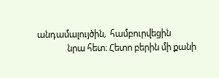անդամալույծին,  համբուրվեցին
               նրա հետ։ Հետո բերին մի քանի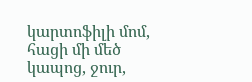կարտոֆիլի մոմ, հացի մի մեծ կապոց, ջուր,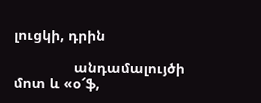լուցկի, դրին

               անդամալույծի մոտ և «օ՜ֆ,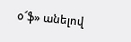օ՜ֆ» անելով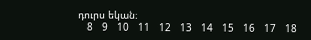դուրս եկան։
   8   9   10   11   12   13   14   15   16   17   18